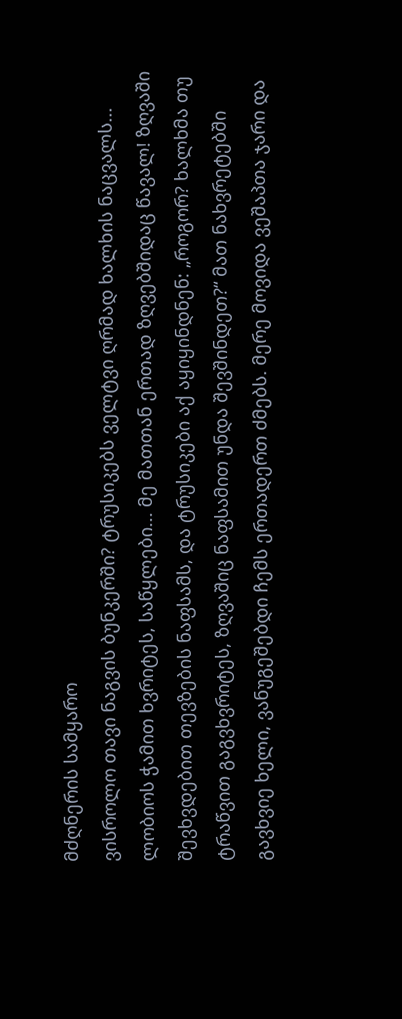მძღნერის სამყარო
ვისროლო თავი ნაგვის ბუნკერში? ტრუსიკებს ველტვი ღრმად ხალხის ნაცვალს... ლობიოს ჭამით ხვრიტეს, საწყლები... მე მათთან ერთად ზღვებშიდაც წავალ! ზღვაში შევხვდებით თევზების ნაფსამს, და ტრუსიკები აქ აყიყინდნენ: „როგორ? ხალხმა თუ ტრაწვით გაგვხვრიტეს, ზღვაშიც ნაფსამით უნდა შევშინდეთ?“ მათ ნახვრეტებში გავხვიე ხელი, ვანუგეშებდი ჩემს ერთადერთ ძმებს. მერე მოვიდა ვეშაპთა ჯარი და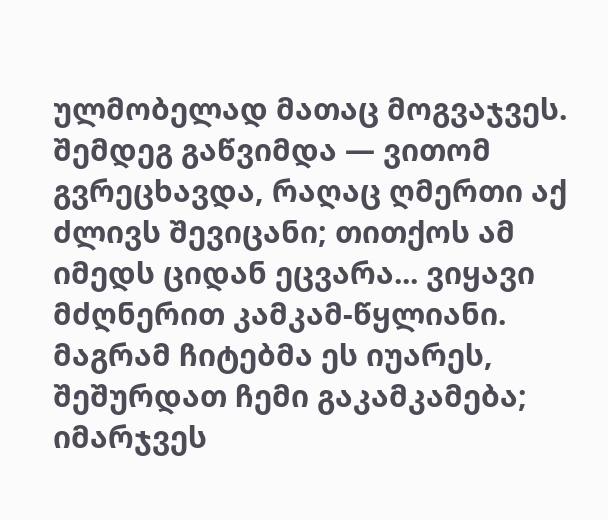ულმობელად მათაც მოგვაჯვეს. შემდეგ გაწვიმდა — ვითომ გვრეცხავდა, რაღაც ღმერთი აქ ძლივს შევიცანი; თითქოს ამ იმედს ციდან ეცვარა... ვიყავი მძღნერით კამკამ-წყლიანი. მაგრამ ჩიტებმა ეს იუარეს, შეშურდათ ჩემი გაკამკამება; იმარჯვეს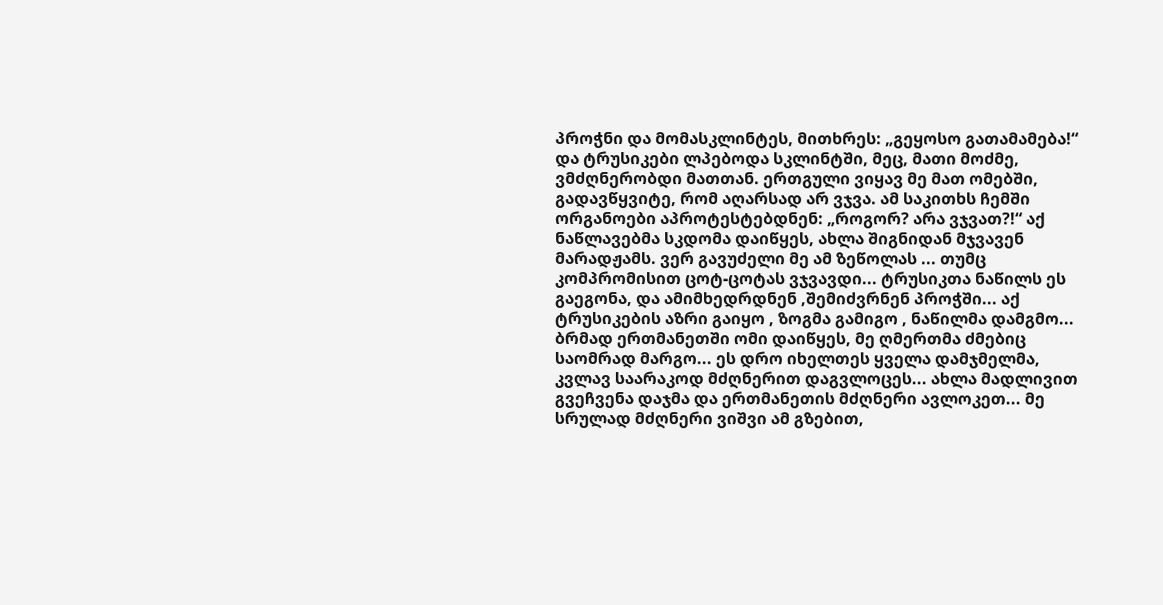პროჭნი და მომასკლინტეს, მითხრეს: „გეყოსო გათამამება!“ და ტრუსიკები ლპებოდა სკლინტში, მეც, მათი მოძმე, ვმძღნერობდი მათთან. ერთგული ვიყავ მე მათ ომებში, გადავწყვიტე, რომ აღარსად არ ვჯვა. ამ საკითხს ჩემში ორგანოები აპროტესტებდნენ: „როგორ? არა ვჯვათ?!“ აქ ნაწლავებმა სკდომა დაიწყეს, ახლა შიგნიდან მჯვავენ მარადჟამს. ვერ გავუძელი მე ამ ზეწოლას ... თუმც კომპრომისით ცოტ-ცოტას ვჯვავდი... ტრუსიკთა ნაწილს ეს გაეგონა, და ამიმხედრდნენ ,შემიძვრნენ პროჭში... აქ ტრუსიკების აზრი გაიყო , ზოგმა გამიგო , ნაწილმა დამგმო... ბრმად ერთმანეთში ომი დაიწყეს, მე ღმერთმა ძმებიც საომრად მარგო... ეს დრო იხელთეს ყველა დამჯმელმა, კვლავ საარაკოდ მძღნერით დაგვლოცეს... ახლა მადლივით გვეჩვენა დაჯმა და ერთმანეთის მძღნერი ავლოკეთ... მე სრულად მძღნერი ვიშვი ამ გზებით,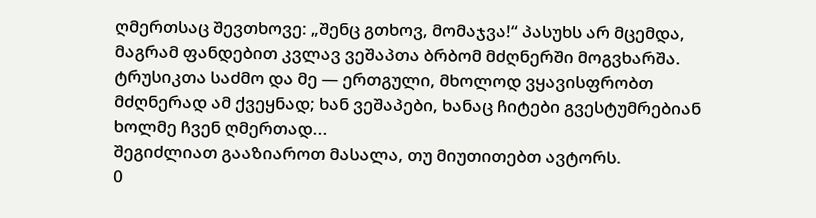ღმერთსაც შევთხოვე: „შენც გთხოვ, მომაჯვა!“ პასუხს არ მცემდა, მაგრამ ფანდებით კვლავ ვეშაპთა ბრბომ მძღნერში მოგვხარშა. ტრუსიკთა საძმო და მე — ერთგული, მხოლოდ ვყავისფრობთ მძღნერად ამ ქვეყნად; ხან ვეშაპები, ხანაც ჩიტები გვესტუმრებიან ხოლმე ჩვენ ღმერთად...
შეგიძლიათ გააზიაროთ მასალა, თუ მიუთითებთ ავტორს.
0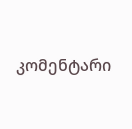კომენტარი